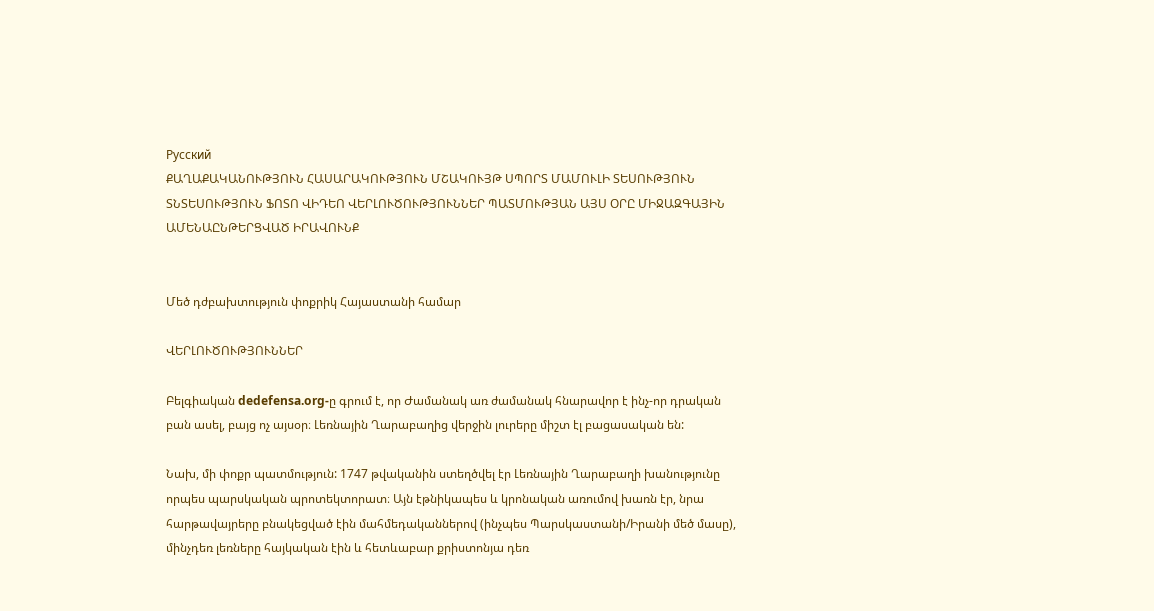Русский
ՔԱՂԱՔԱԿԱՆՈՒԹՅՈՒՆ ՀԱՍԱՐԱԿՈՒԹՅՈՒՆ ՄՇԱԿՈՒՅԹ ՍՊՈՐՏ ՄԱՄՈՒԼԻ ՏԵՍՈՒԹՅՈՒՆ ՏՆՏԵՍՈՒԹՅՈՒՆ ՖՈՏՈ ՎԻԴԵՈ ՎԵՐԼՈՒԾՈՒԹՅՈՒՆՆԵՐ ՊԱՏՄՈՒԹՅԱՆ ԱՅՍ ՕՐԸ ՄԻՋԱԶԳԱՅԻՆ ԱՄԵՆԱԸՆԹԵՐՑՎԱԾ ԻՐԱՎՈՒՆՔ


Մեծ դժբախտություն փոքրիկ Հայաստանի համար

ՎԵՐԼՈՒԾՈՒԹՅՈՒՆՆԵՐ

Բելգիական dedefensa.org-ը գրում է, որ Ժամանակ առ ժամանակ հնարավոր է ինչ-որ դրական բան ասել, բայց ոչ այսօր։ Լեռնային Ղարաբաղից վերջին լուրերը միշտ էլ բացասական են:

Նախ, մի փոքր պատմություն: 1747 թվականին ստեղծվել էր Լեռնային Ղարաբաղի խանությունը որպես պարսկական պրոտեկտորատ։ Այն էթնիկապես և կրոնական առումով խառն էր, նրա հարթավայրերը բնակեցված էին մահմեդականներով (ինչպես Պարսկաստանի/Իրանի մեծ մասը), մինչդեռ լեռները հայկական էին և հետևաբար քրիստոնյա դեռ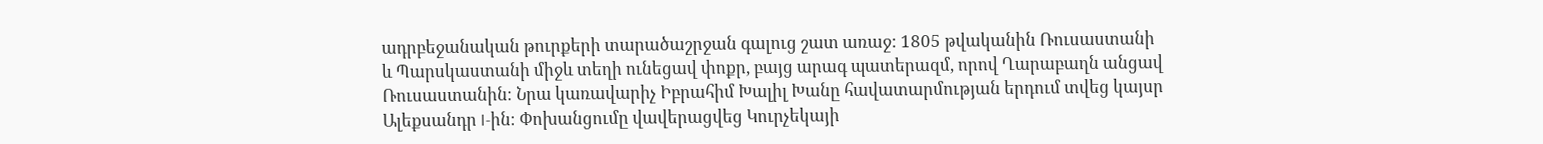ադրբեջանական թուրքերի տարածաշրջան գալուց շատ առաջ: 1805 թվականին Ռուսաստանի և Պարսկաստանի միջև տեղի ունեցավ փոքր, բայց արագ պատերազմ, որով Ղարաբաղն անցավ Ռուսաստանին։ Նրա կառավարիչ Իբրահիմ Խալիլ Խանը հավատարմության երդում տվեց կայսր Ալեքսանդր I-ին։ Փոխանցումը վավերացվեց Կուրչեկայի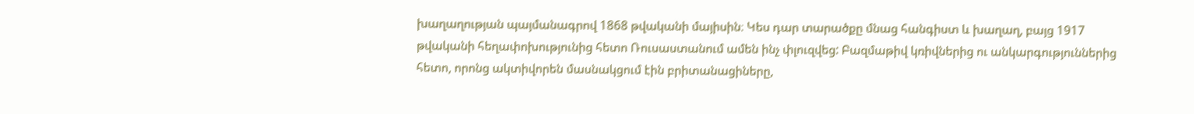խաղաղության պայմանագրով 1868 թվականի մայիսին։ Կես դար տարածքը մնաց հանգիստ և խաղաղ, բայց 1917 թվականի հեղափոխությունից հետո Ռուսաստանում ամեն ինչ փլուզվեց: Բազմաթիվ կռիվներից ու անկարգություններից հետո, որոնց ակտիվորեն մասնակցում էին բրիտանացիները,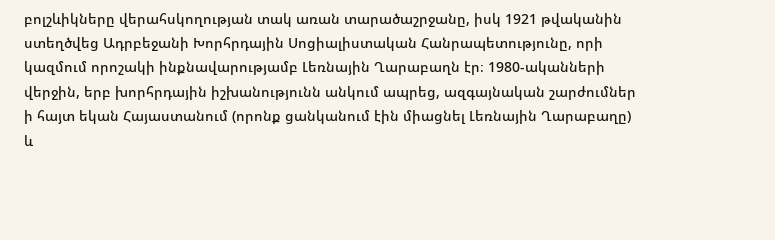բոլշևիկները վերահսկողության տակ առան տարածաշրջանը, իսկ 1921 թվականին ստեղծվեց Ադրբեջանի Խորհրդային Սոցիալիստական Հանրապետությունը, որի կազմում որոշակի ինքնավարությամբ Լեռնային Ղարաբաղն էր։ 1980-ականների վերջին, երբ խորհրդային իշխանությունն անկում ապրեց, ազգայնական շարժումներ ի հայտ եկան Հայաստանում (որոնք ցանկանում էին միացնել Լեռնային Ղարաբաղը) և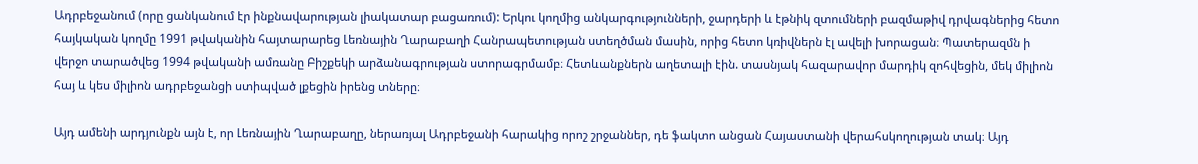Ադրբեջանում (որը ցանկանում էր ինքնավարության լիակատար բացառում): Երկու կողմից անկարգությունների, ջարդերի և էթնիկ զտումների բազմաթիվ դրվագներից հետո հայկական կողմը 1991 թվականին հայտարարեց Լեռնային Ղարաբաղի Հանրապետության ստեղծման մասին, որից հետո կռիվներն էլ ավելի խորացան։ Պատերազմն ի վերջո տարածվեց 1994 թվականի ամռանը Բիշքեկի արձանագրության ստորագրմամբ։ Հետևանքներն աղետալի էին. տասնյակ հազարավոր մարդիկ զոհվեցին, մեկ միլիոն հայ և կես միլիոն ադրբեջանցի ստիպված լքեցին իրենց տները։

Այդ ամենի արդյունքն այն է, որ Լեռնային Ղարաբաղը, ներառյալ Ադրբեջանի հարակից որոշ շրջաններ, դե ֆակտո անցան Հայաստանի վերահսկողության տակ։ Այդ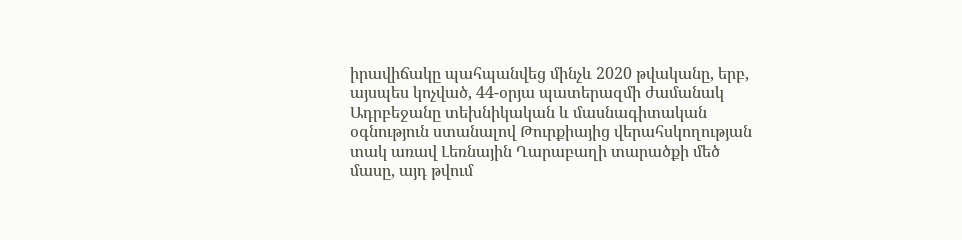իրավիճակը պահպանվեց մինչև 2020 թվականը, երբ, այսպես կոչված, 44-օրյա պատերազմի ժամանակ Ադրբեջանը տեխնիկական և մասնագիտական օգնություն ստանալով Թուրքիայից վերահսկողության տակ առավ Լեռնային Ղարաբաղի տարածքի մեծ մասը, այդ թվում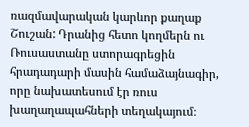ռազմավարական կարևոր քաղաք Շուշան: Դրանից հետո կողմերն ու Ռուսաստանը ստորագրեցին հրադադարի մասին համաձայնագիր, որը նախատեսում էր ռուս խաղաղապահների տեղակայում։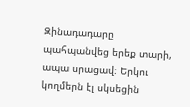Զինադադարը պահպանվեց երեք տարի, ապա սրացավ։ Երկու կողմերն էլ սկսեցին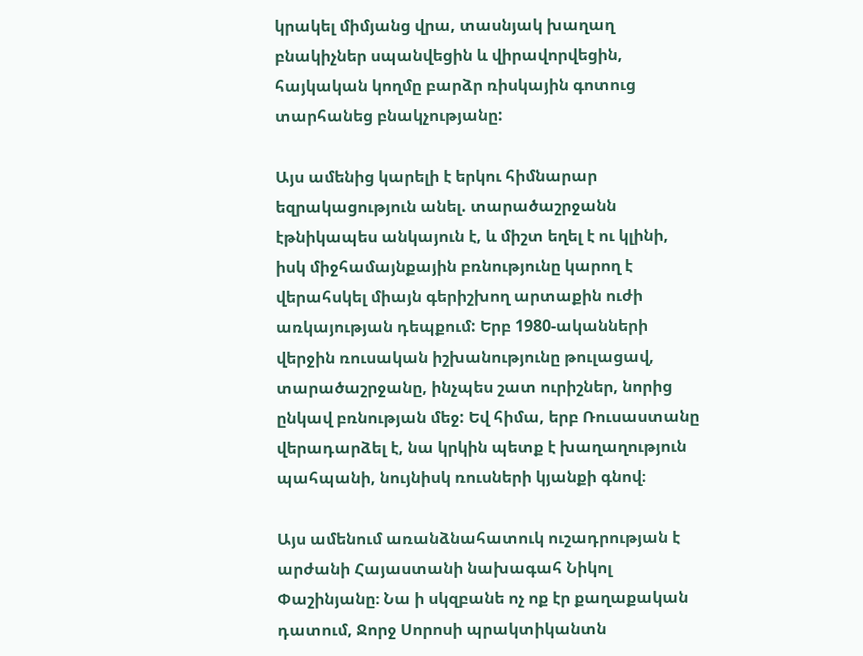կրակել միմյանց վրա, տասնյակ խաղաղ բնակիչներ սպանվեցին և վիրավորվեցին, հայկական կողմը բարձր ռիսկային գոտուց տարհանեց բնակչությանը:

Այս ամենից կարելի է երկու հիմնարար եզրակացություն անել. տարածաշրջանն էթնիկապես անկայուն է, և միշտ եղել է ու կլինի, իսկ միջհամայնքային բռնությունը կարող է վերահսկել միայն գերիշխող արտաքին ուժի առկայության դեպքում: Երբ 1980-ականների վերջին ռուսական իշխանությունը թուլացավ, տարածաշրջանը, ինչպես շատ ուրիշներ, նորից ընկավ բռնության մեջ: Եվ հիմա, երբ Ռուսաստանը վերադարձել է, նա կրկին պետք է խաղաղություն պահպանի, նույնիսկ ռուսների կյանքի գնով։

Այս ամենում առանձնահատուկ ուշադրության է արժանի Հայաստանի նախագահ Նիկոլ Փաշինյանը։ Նա ի սկզբանե ոչ ոք էր քաղաքական դատում, Ջորջ Սորոսի պրակտիկանտն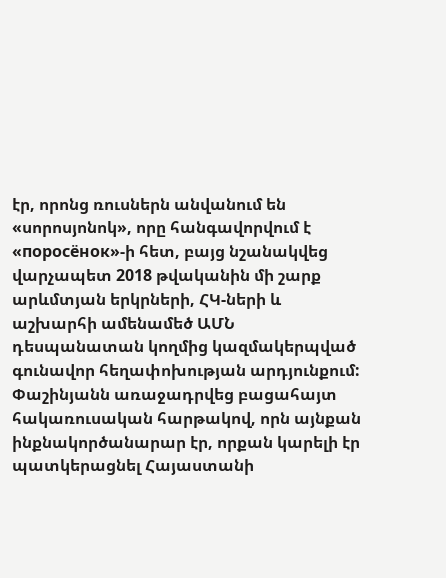էր, որոնց ռուսներն անվանում են «սորոսյոնոկ», որը հանգավորվում է «поросёнок»-ի հետ, բայց նշանակվեց վարչապետ 2018 թվականին մի շարք արևմտյան երկրների, ՀԿ-ների և աշխարհի ամենամեծ ԱՄՆ դեսպանատան կողմից կազմակերպված գունավոր հեղափոխության արդյունքում: Փաշինյանն առաջադրվեց բացահայտ հակառուսական հարթակով, որն այնքան ինքնակործանարար էր, որքան կարելի էր պատկերացնել Հայաստանի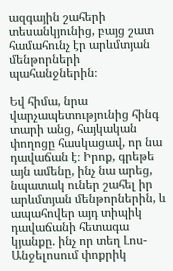ազգային շահերի տեսանկյունից, բայց շատ համահունչ էր արևմտյան մենթորների պահանջներին։

Եվ հիմա, նրա վարչապետությունից հինգ տարի անց, հայկական փողոցը հասկացավ, որ նա դավաճան է։ Իրոք, գրեթե այն ամենը, ինչ նա արեց, նպատակ ուներ շահել իր արևմտյան մենթորներին, և ապահովեր այդ տիպիկ դավաճանի հետագա կյանքը. ինչ որ տեղ Լոս-Անջելոսում փոքրիկ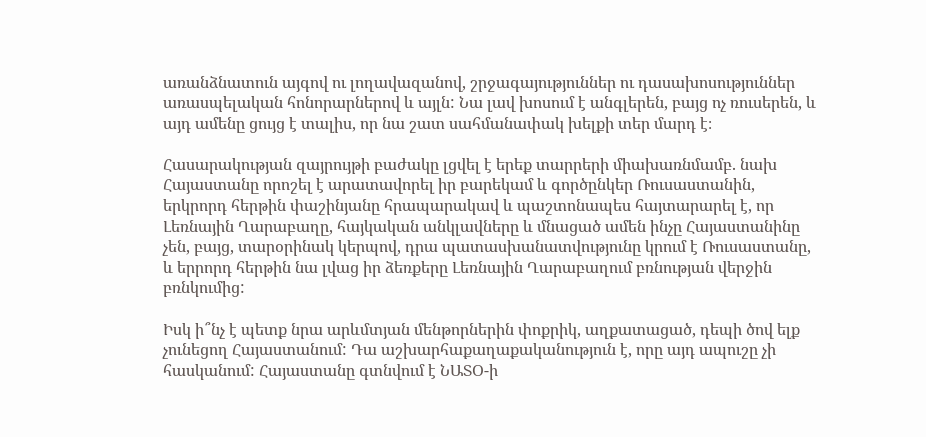առանձնատուն այգով ու լողավազանով, շրջագայություններ ու դասախոսություններ առասպելական հոնորարներով և այլն: Նա լավ խոսում է անգլերեն, բայց ոչ ռուսերեն, և այդ ամենը ցույց է տալիս, որ նա շատ սահմանափակ խելքի տեր մարդ է։

Հասարակության զայրույթի բաժակը լցվել է երեք տարրերի միախառնմամբ. նախ Հայաստանը որոշել է արատավորել իր բարեկամ և գործընկեր Ռուսաստանին, երկրորդ հերթին փաշինյանը հրապարակավ և պաշտոնապես հայտարարել է, որ Լեռնային Ղարաբաղը, հայկական անկլավները և մնացած ամեն ինչը Հայաստանինը չեն, բայց, տարօրինակ կերպով, դրա պատասխանատվությունը կրում է Ռուսաստանը, և երրորդ հերթին նա լվաց իր ձեռքերը Լեռնային Ղարաբաղում բռնության վերջին բռնկումից:

Իսկ ի՞նչ է պետք նրա արևմտյան մենթորներին փոքրիկ, աղքատացած, դեպի ծով ելք չունեցող Հայաստանում: Դա աշխարհաքաղաքականություն է, որը այդ ապուշը չի հասկանում: Հայաստանը գտնվում է ՆԱՏՕ-ի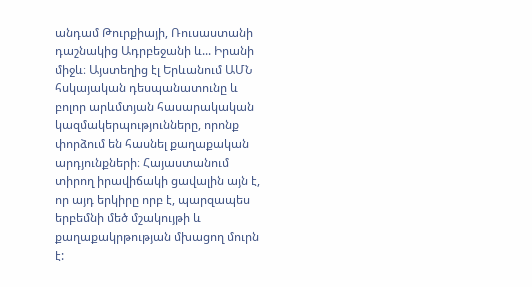անդամ Թուրքիայի, Ռուսաստանի դաշնակից Ադրբեջանի և... Իրանի միջև։ Այստեղից էլ Երևանում ԱՄՆ հսկայական դեսպանատունը և բոլոր արևմտյան հասարակական կազմակերպությունները, որոնք փորձում են հասնել քաղաքական արդյունքների։ Հայաստանում տիրող իրավիճակի ցավալին այն է, որ այդ երկիրը որբ է, պարզապես երբեմնի մեծ մշակույթի և քաղաքակրթության մխացող մուրն է: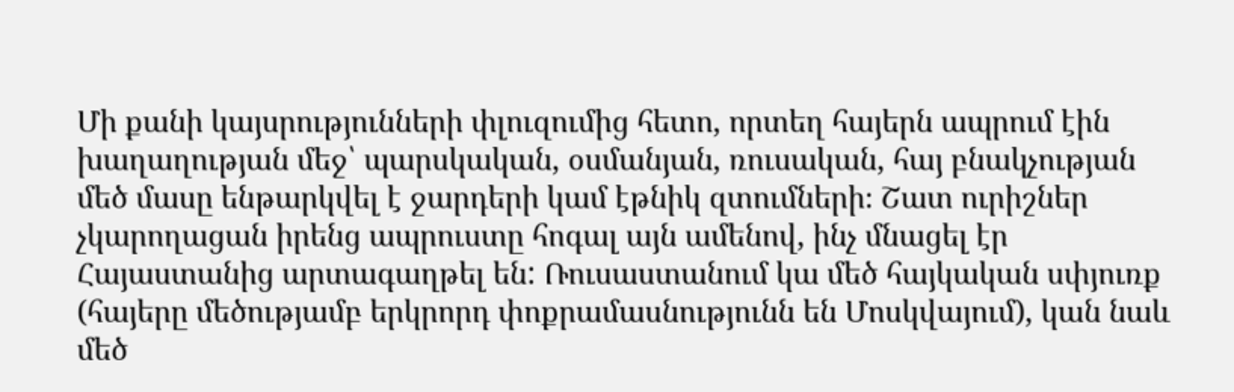Մի քանի կայսրությունների փլուզումից հետո, որտեղ հայերն ապրում էին խաղաղության մեջ՝ պարսկական, օսմանյան, ռուսական, հայ բնակչության մեծ մասը ենթարկվել է ջարդերի կամ էթնիկ զտումների։ Շատ ուրիշներ չկարողացան իրենց ապրուստը հոգալ այն ամենով, ինչ մնացել էր Հայաստանից արտագաղթել են: Ռուսաստանում կա մեծ հայկական սփյուռք (հայերը մեծությամբ երկրորդ փոքրամասնությունն են Մոսկվայում), կան նաև մեծ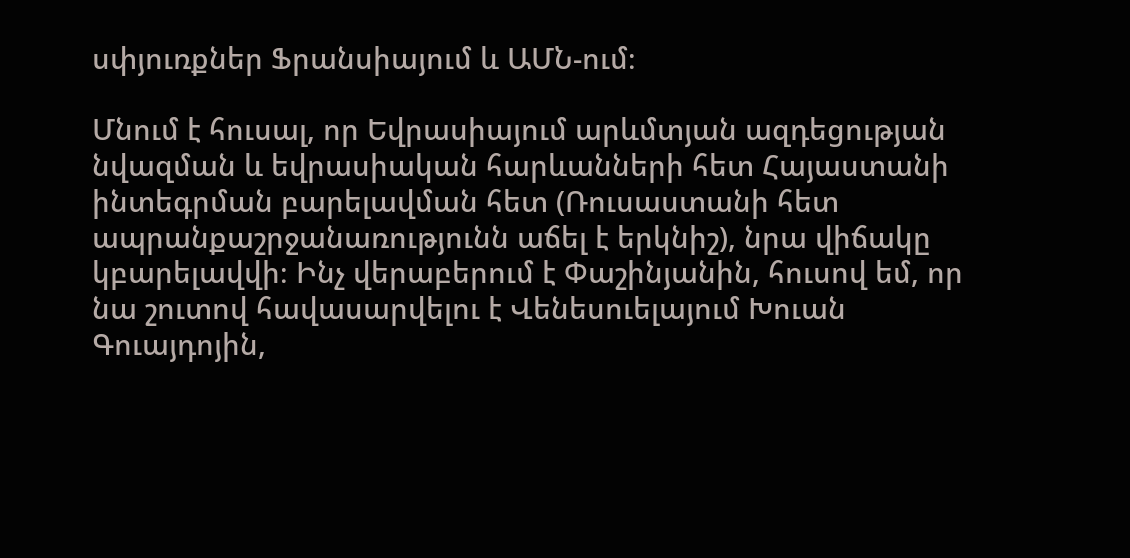սփյուռքներ Ֆրանսիայում և ԱՄՆ-ում։

Մնում է հուսալ, որ Եվրասիայում արևմտյան ազդեցության նվազման և եվրասիական հարևանների հետ Հայաստանի ինտեգրման բարելավման հետ (Ռուսաստանի հետ ապրանքաշրջանառությունն աճել է երկնիշ), նրա վիճակը կբարելավվի։ Ինչ վերաբերում է Փաշինյանին, հուսով եմ, որ նա շուտով հավասարվելու է Վենեսուելայում Խուան Գուայդոյին,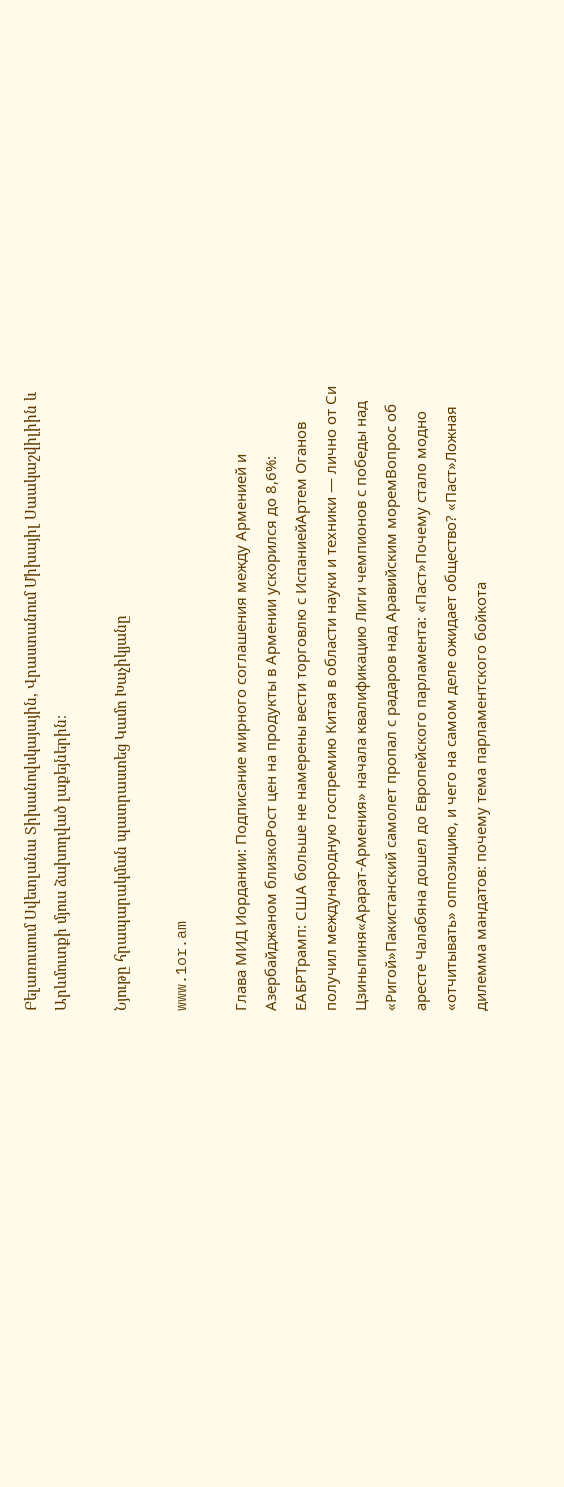Բելառուսում Սվետլանա Տիխանովսկայային, Վրաստանում Միխայիլ Սաակաշվիլիին և Արևմուտքի մյուս ձախողված լաքեյներին։

Նյութը հրապարակման պատրաստեց Կամո Խաչիկյանը

www.1or.am

Глава МИД Иордании: Подписание мирного соглашения между Арменией и Азербайджаном близкоРост цен на продукты в Армении ускорился до 8,6%: ЕАБРТрамп: США больше не намерены вести торговлю с ИспаниейАртем Оганов получил международную госпремию Китая в области науки и техники — лично от Си Цзиньпиня«Арарат‑Армения» начала квалификацию Лиги чемпионов с победы над «Ригой»Пакистанский самолет пропал с радаров над Аравийским моремВопрос об аресте Чалабяна дошел до Европейского парламента: «Паст»Почему стало модно «отчитывать» оппозицию, и чего на самом деле ожидает общество? «Паст»Ложная дилемма мандатов: почему тема парламентского бойкота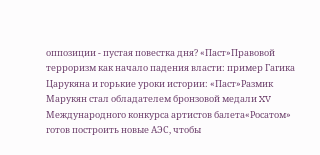оппозиции - пустая повестка дня? «Паст»Правовой терроризм как начало падения власти: пример Гагика Царукяна и горькие уроки истории: «Паст»Размик Марукян стал обладателем бронзовой медали XV Международного конкурса артистов балета«Росатом» готов построить новые АЭС, чтобы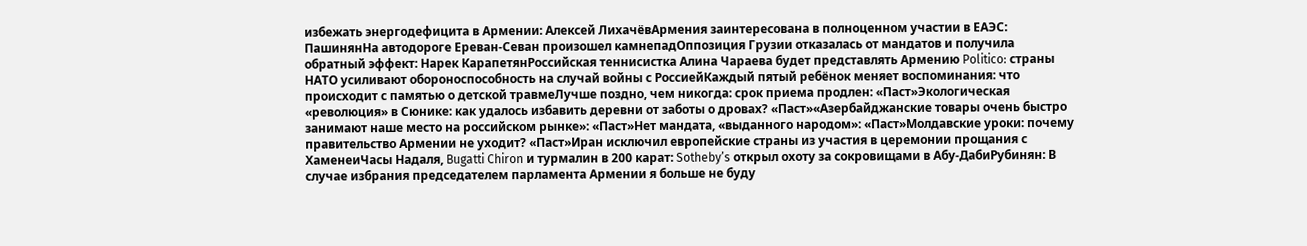избежать энергодефицита в Армении: Алексей ЛихачёвАрмения заинтересована в полноценном участии в ЕАЭС: ПашинянНа автодороге Ереван-Севан произошел камнепадОппозиция Грузии отказалась от мандатов и получила обратный эффект: Нарек КарапетянРоссийская теннисистка Алина Чараева будет представлять Армению Politico: страны НАТО усиливают обороноспособность на случай войны с РоссиейКаждый пятый ребёнок меняет воспоминания: что происходит с памятью о детской травмеЛучше поздно, чем никогда: срок приема продлен: «Паст»Экологическая «революция» в Сюнике: как удалось избавить деревни от заботы о дровах? «Паст»«Азербайджанские товары очень быстро занимают наше место на российском рынке»: «Паст»Нет мандата, «выданного народом»: «Паст»Молдавские уроки: почему правительство Армении не уходит? «Паст»Иран исключил европейские страны из участия в церемонии прощания с ХаменеиЧасы Надаля, Bugatti Chiron и турмалин в 200 карат: Sotheby’s открыл охоту за сокровищами в Абу-ДабиРубинян: В случае избрания председателем парламента Армении я больше не буду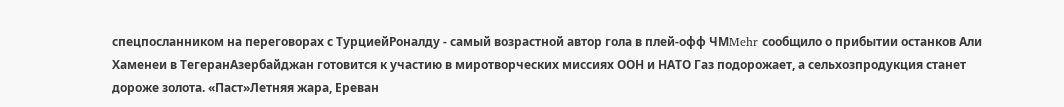спецпосланником на переговорах с ТурциейРоналду - самый возрастной автор гола в плей-офф ЧМMehr сообщило о прибытии останков Али Хаменеи в ТегеранАзербайджан готовится к участию в миротворческих миссиях ООН и НАТО Газ подорожает, а сельхозпродукция станет дороже золота. «Паст»Летняя жара, Ереван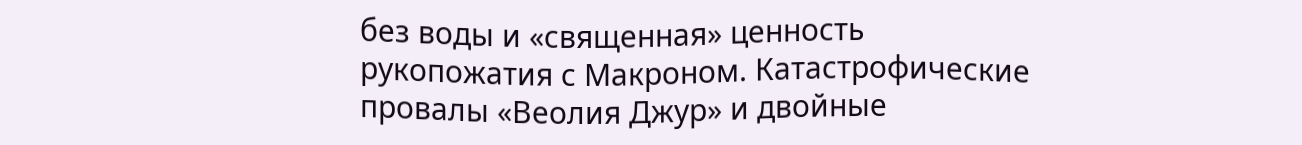без воды и «священная» ценность рукопожатия с Макроном. Катастрофические провалы «Веолия Джур» и двойные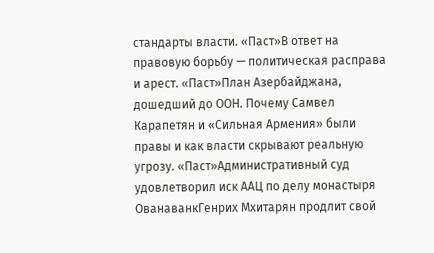стандарты власти. «Паст»В ответ на правовую борьбу — политическая расправа и арест. «Паст»План Азербайджана, дошедший до ООН. Почему Самвел Карапетян и «Сильная Армения» были правы и как власти скрывают реальную угрозу. «Паст»Административный суд удовлетворил иск ААЦ по делу монастыря ОванаванкГенрих Мхитарян продлит свой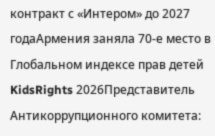контракт с «Интером» до 2027 годаАрмения заняла 70-е место в Глобальном индексе прав детей KidsRights 2026Представитель Антикоррупционного комитета: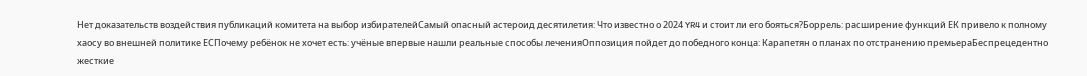Нет доказательств воздействия публикаций комитета на выбор избирателейСамый опасный астероид десятилетия: Что известно о 2024 YR4 и стоит ли его бояться?Боррель: расширение функций ЕК привело к полному хаосу во внешней политике ЕСПочему ребёнок не хочет есть: учёные впервые нашли реальные способы леченияОппозиция пойдет до победного конца: Карапетян о планах по отстранению премьераБеспрецедентно жесткие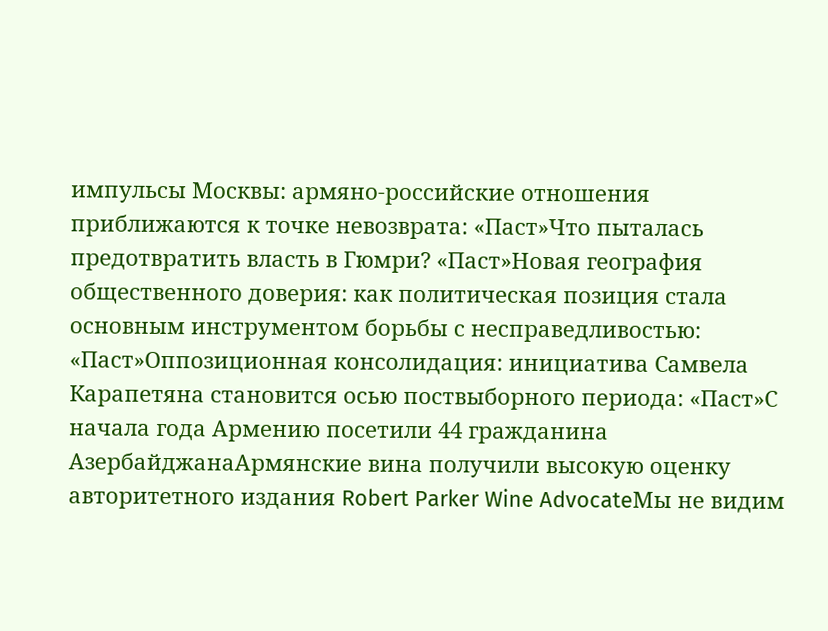импульсы Москвы: армяно-российские отношения приближаются к точке невозврата: «Паст»Что пыталась предотвратить власть в Гюмри? «Паст»Новая география общественного доверия: как политическая позиция стала основным инструментом борьбы с несправедливостью: «Паст»Оппозиционная консолидация: инициатива Самвела Карапетяна становится осью поствыборного периода: «Паст»С начала года Армению посетили 44 гражданина АзербайджанаАрмянские вина получили высокую оценку авторитетного издания Robert Parker Wine AdvocateМы не видим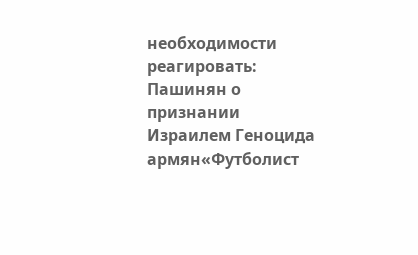необходимости реагировать: Пашинян о признании Израилем Геноцида армян«Футболист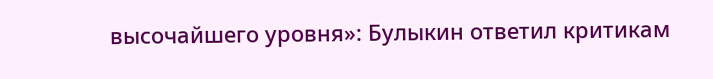высочайшего уровня»: Булыкин ответил критикам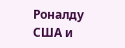Роналду США и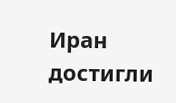Иран достигли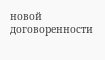новой договоренности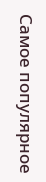Самое популярное